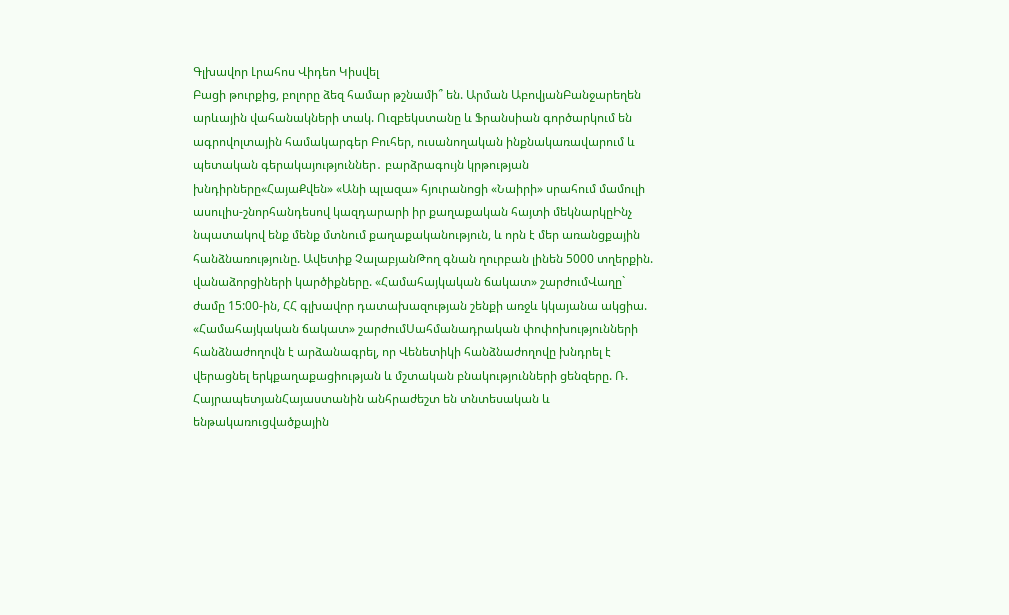Գլխավոր Լրահոս Վիդեո Կիսվել
Բացի թուրքից, բոլորը ձեզ համար թշնամի՞ են. Արման ԱբովյանԲանջարեղեն արևային վահանակների տակ. Ուզբեկստանը և Ֆրանսիան գործարկում են ագրովոլտային համակարգեր Բուհեր, ուսանողական ինքնակառավարում և պետական գերակայություններ․ բարձրագույն կրթության խնդիրները«ՀայաՔվեն» «Անի պլազա» հյուրանոցի «Նաիրի» սրահում մամուլի ասուլիս-շնորհանդեսով կազդարարի իր քաղաքական հայտի մեկնարկըԻնչ նպատակով ենք մենք մտնում քաղաքականություն, և որն է մեր առանցքային հանձնառությունը. Ավետիք ՉալաբյանԹող գնան ղուրբան լինեն 5000 տղերքին. վանաձորցիների կարծիքները. «Համահայկական ճակատ» շարժումՎաղը` ժամը 15:00-ին, ՀՀ գլխավոր դատախազության շենքի առջև կկայանա ակցիա. «Համահայկական ճակատ» շարժումՍահմանադրական փոփոխությունների հանձնաժողովն է արձանագրել, որ Վենետիկի հանձնաժողովը խնդրել է վերացնել երկքաղաքացիության և մշտական բնակությունների ցենզերը. Ռ. ՀայրապետյանՀայաստանին անհրաժեշտ են տնտեսական և ենթակառուցվածքային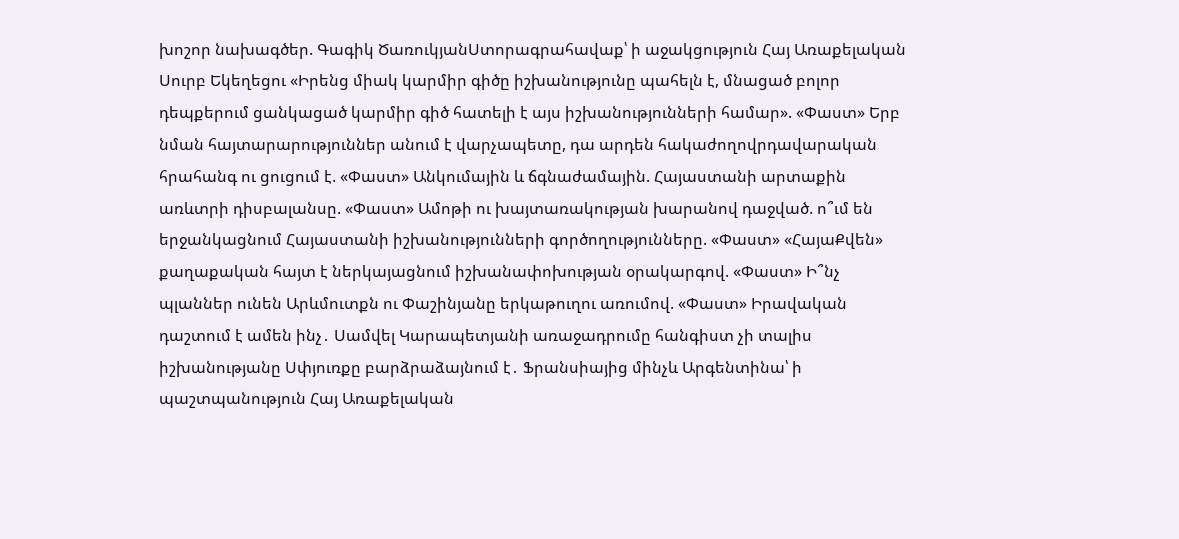խոշոր նախագծեր. Գագիկ ԾառուկյանՍտորագրահավաք՝ ի աջակցություն Հայ Առաքելական Սուրբ Եկեղեցու «Իրենց միակ կարմիր գիծը իշխանությունը պահելն է, մնացած բոլոր դեպքերում ցանկացած կարմիր գիծ հատելի է այս իշխանությունների համար». «Փաստ» Երբ նման հայտարարություններ անում է վարչապետը, դա արդեն հակաժողովրդավարական հրահանգ ու ցուցում է. «Փաստ» Անկումային և ճգնաժամային. Հայաստանի արտաքին առևտրի դիսբալանսը. «Փաստ» Ամոթի ու խայտառակության խարանով դաջված. ո՞ւմ են երջանկացնում Հայաստանի իշխանությունների գործողությունները. «Փաստ» «ՀայաՔվեն» քաղաքական հայտ է ներկայացնում իշխանափոխության օրակարգով. «Փաստ» Ի՞նչ պլաններ ունեն Արևմուտքն ու Փաշինյանը երկաթուղու առումով. «Փաստ» Իրավական դաշտում է ամեն ինչ․ Սամվել Կարապետյանի առաջադրումը հանգիստ չի տալիս իշխանությանը Սփյուռքը բարձրաձայնում է․ Ֆրանսիայից մինչև Արգենտինա՝ ի պաշտպանություն Հայ Առաքելական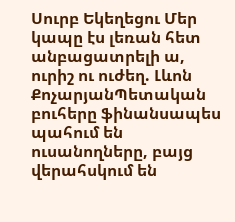Սուրբ Եկեղեցու Մեր կապը էս լեռան հետ անբացատրելի ա, ուրիշ ու ուժեղ. Լևոն ՔոչարյանՊետական բուհերը ֆինանսապես պահում են ուսանողները, բայց վերահսկում են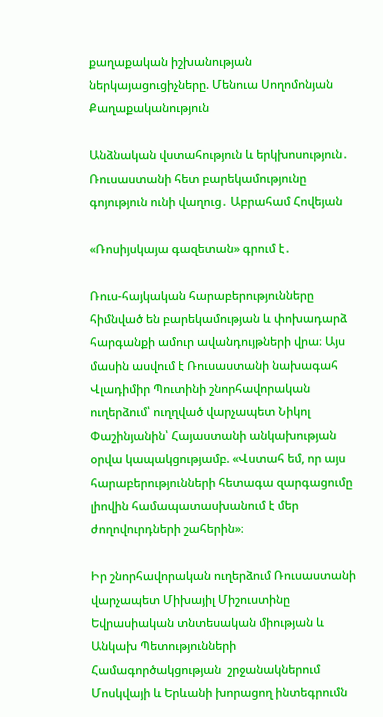քաղաքական իշխանության ներկայացուցիչները. Մենուա Սողոմոնյան
Քաղաքականություն

Անձնական վստահություն և երկխոսություն․ Ռուսաստանի հետ բարեկամությունը գոյություն ունի վաղուց․ Աբրահամ Հովեյան

«Ռոսիյսկայա գազետան» գրում է․

Ռուս-հայկական հարաբերությունները հիմնված են բարեկամության և փոխադարձ հարգանքի ամուր ավանդույթների վրա։ Այս մասին ասվում է Ռուսաստանի նախագահ Վլադիմիր Պուտինի շնորհավորական ուղերձում՝ ուղղված վարչապետ Նիկոլ Փաշինյանին՝ Հայաստանի անկախության օրվա կապակցությամբ. «Վստահ եմ, որ այս հարաբերությունների հետագա զարգացումը լիովին համապատասխանում է մեր ժողովուրդների շահերին»։

Իր շնորհավորական ուղերձում Ռուսաստանի վարչապետ Միխայիլ Միշուստինը Եվրասիական տնտեսական միության և Անկախ Պետությունների Համագործակցության  շրջանակներում Մոսկվայի և Երևանի խորացող ինտեգրումն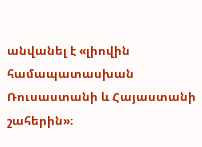անվանել է «լիովին համապատասխան Ռուսաստանի և Հայաստանի շահերին»։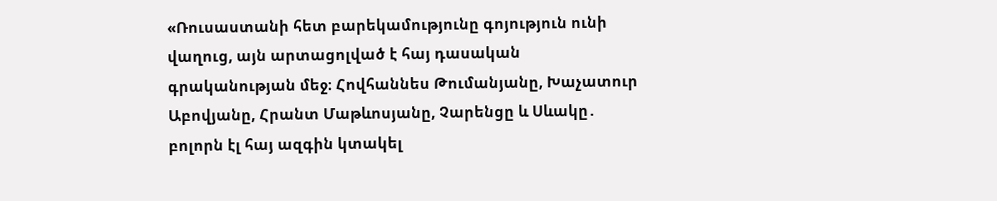«Ռուսաստանի հետ բարեկամությունը գոյություն ունի վաղուց, այն արտացոլված է հայ դասական գրականության մեջ։ Հովհաննես Թումանյանը, Խաչատուր Աբովյանը, Հրանտ Մաթևոսյանը, Չարենցը և Սևակը․ բոլորն էլ հայ ազգին կտակել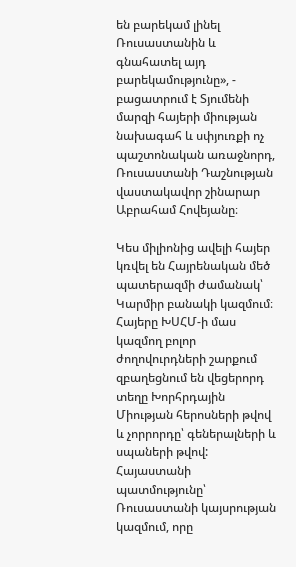են բարեկամ լինել Ռուսաստանին և գնահատել այդ բարեկամությունը», - բացատրում է Տյումենի մարզի հայերի միության նախագահ և սփյուռքի ոչ պաշտոնական առաջնորդ, Ռուսաստանի Դաշնության վաստակավոր շինարար Աբրահամ Հովեյանը։

Կես միլիոնից ավելի հայեր կռվել են Հայրենական մեծ պատերազմի ժամանակ՝ Կարմիր բանակի կազմում։ Հայերը ԽՍՀՄ-ի մաս կազմող բոլոր ժողովուրդների շարքում զբաղեցնում են վեցերորդ տեղը Խորհրդային Միության հերոսների թվով և չորրորդը՝ գեներալների և սպաների թվով: Հայաստանի պատմությունը՝ Ռուսաստանի կայսրության կազմում, որը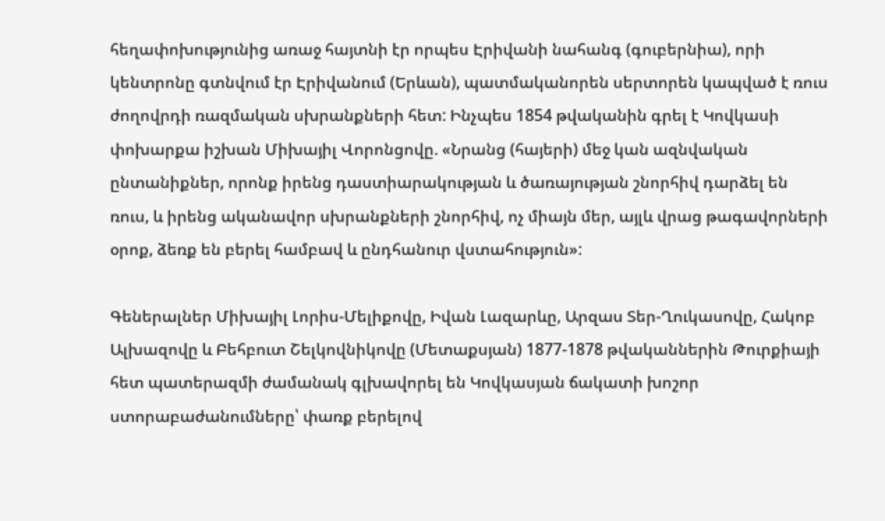հեղափոխությունից առաջ հայտնի էր որպես Էրիվանի նահանգ (գուբերնիա), որի կենտրոնը գտնվում էր Էրիվանում (Երևան), պատմականորեն սերտորեն կապված է ռուս ժողովրդի ռազմական սխրանքների հետ: Ինչպես 1854 թվականին գրել է Կովկասի փոխարքա իշխան Միխայիլ Վորոնցովը. «Նրանց (հայերի) մեջ կան ազնվական ընտանիքներ, որոնք իրենց դաստիարակության և ծառայության շնորհիվ դարձել են ռուս, և իրենց ականավոր սխրանքների շնորհիվ, ոչ միայն մեր, այլև վրաց թագավորների օրոք, ձեռք են բերել համբավ և ընդհանուր վստահություն»:

Գեներալներ Միխայիլ Լորիս-Մելիքովը, Իվան Լազարևը, Արզաս Տեր-Ղուկասովը, Հակոբ Ալխազովը և Բեհբուտ Շելկովնիկովը (Մետաքսյան) 1877-1878 թվականներին Թուրքիայի հետ պատերազմի ժամանակ գլխավորել են Կովկասյան ճակատի խոշոր ստորաբաժանումները՝ փառք բերելով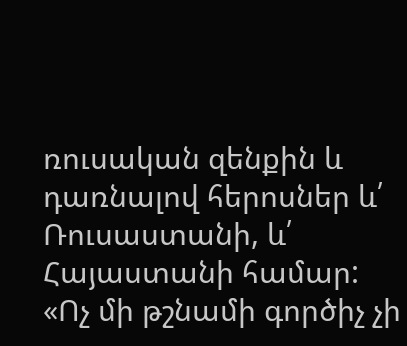ռուսական զենքին և դառնալով հերոսներ և՛ Ռուսաստանի, և՛ Հայաստանի համար: «Ոչ մի թշնամի գործիչ չի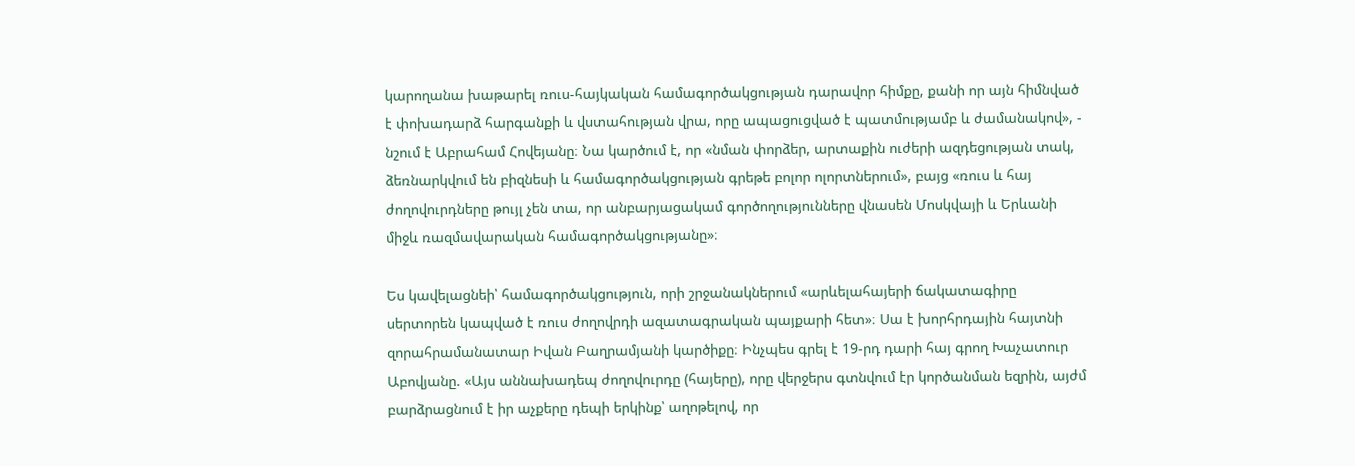կարողանա խաթարել ռուս-հայկական համագործակցության դարավոր հիմքը, քանի որ այն հիմնված է փոխադարձ հարգանքի և վստահության վրա, որը ապացուցված է պատմությամբ և ժամանակով», - նշում է Աբրահամ Հովեյանը։ Նա կարծում է, որ «նման փորձեր, արտաքին ուժերի ազդեցության տակ, ձեռնարկվում են բիզնեսի և համագործակցության գրեթե բոլոր ոլորտներում», բայց «ռուս և հայ ժողովուրդները թույլ չեն տա, որ անբարյացակամ գործողությունները վնասեն Մոսկվայի և Երևանի միջև ռազմավարական համագործակցությանը»։

Ես կավելացնեի՝ համագործակցություն, որի շրջանակներում «արևելահայերի ճակատագիրը սերտորեն կապված է ռուս ժողովրդի ազատագրական պայքարի հետ»։ Սա է խորհրդային հայտնի զորահրամանատար Իվան Բաղրամյանի կարծիքը։ Ինչպես գրել է 19-րդ դարի հայ գրող Խաչատուր Աբովյանը. «Այս աննախադեպ ժողովուրդը (հայերը), որը վերջերս գտնվում էր կործանման եզրին, այժմ բարձրացնում է իր աչքերը դեպի երկինք՝ աղոթելով, որ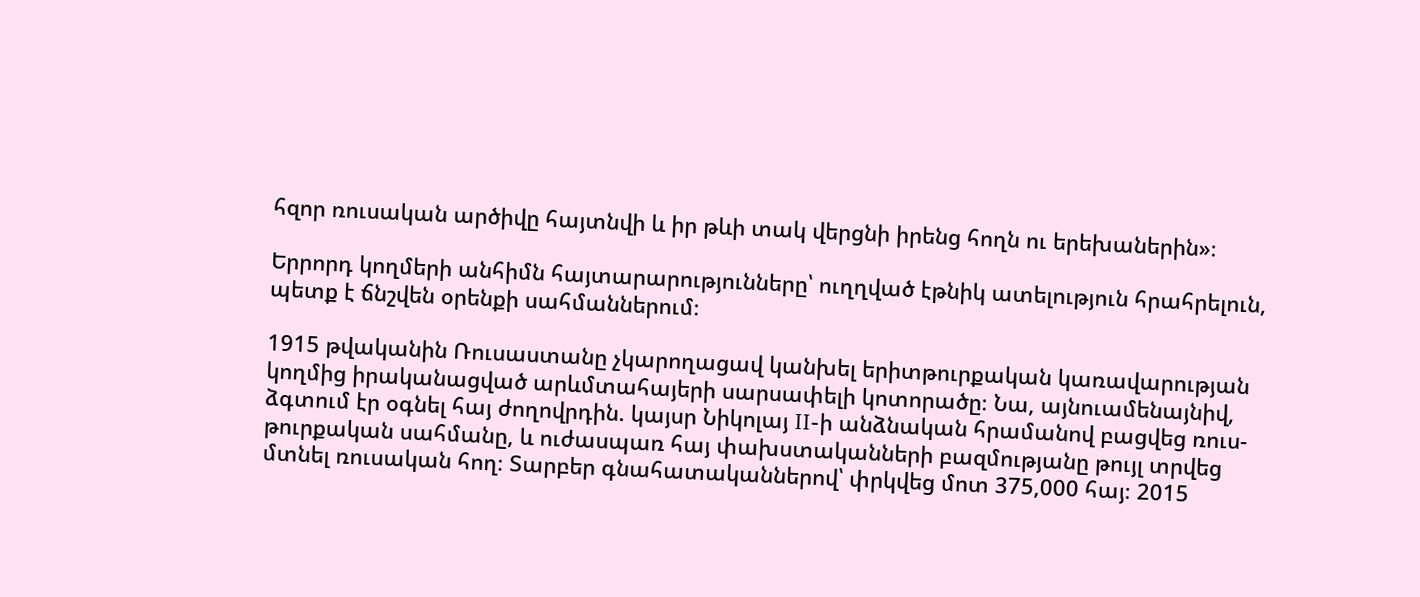հզոր ռուսական արծիվը հայտնվի և իր թևի տակ վերցնի իրենց հողն ու երեխաներին»։

Երրորդ կողմերի անհիմն հայտարարությունները՝ ուղղված էթնիկ ատելություն հրահրելուն, պետք է ճնշվեն օրենքի սահմաններում։

1915 թվականին Ռուսաստանը չկարողացավ կանխել երիտթուրքական կառավարության կողմից իրականացված արևմտահայերի սարսափելի կոտորածը։ Նա, այնուամենայնիվ, ձգտում էր օգնել հայ ժողովրդին. կայսր Նիկոլայ II-ի անձնական հրամանով բացվեց ռուս-թուրքական սահմանը, և ուժասպառ հայ փախստականների բազմությանը թույլ տրվեց մտնել ռուսական հող։ Տարբեր գնահատականներով՝ փրկվեց մոտ 375,000 հայ։ 2015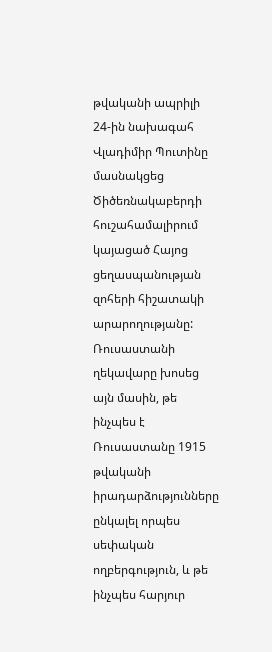թվականի ապրիլի 24-ին նախագահ Վլադիմիր Պուտինը մասնակցեց Ծիծեռնակաբերդի հուշահամալիրում կայացած Հայոց ցեղասպանության զոհերի հիշատակի արարողությանը: Ռուսաստանի ղեկավարը խոսեց այն մասին, թե ինչպես է Ռուսաստանը 1915 թվականի իրադարձությունները ընկալել որպես սեփական ողբերգություն, և թե ինչպես հարյուր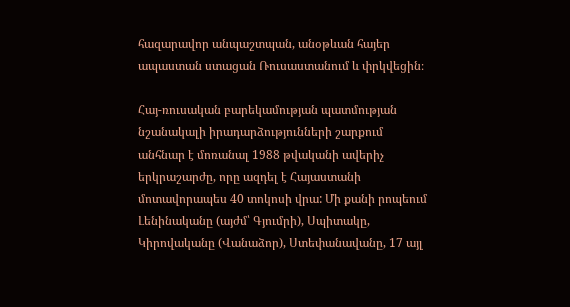հազարավոր անպաշտպան, անօթևան հայեր ապաստան ստացան Ռուսաստանում և փրկվեցին։

Հայ-ռուսական բարեկամության պատմության նշանակալի իրադարձությունների շարքում անհնար է մոռանալ 1988 թվականի ավերիչ երկրաշարժը, որը ազդել է Հայաստանի մոտավորապես 40 տոկոսի վրա: Մի քանի րոպեում Լենինականը (այժմ՝ Գյումրի), Սպիտակը, Կիրովականը (Վանաձոր), Ստեփանավանը, 17 այլ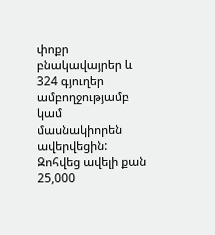փոքր բնակավայրեր և 324 գյուղեր ամբողջությամբ կամ մասնակիորեն ավերվեցին: Զոհվեց ավելի քան 25,000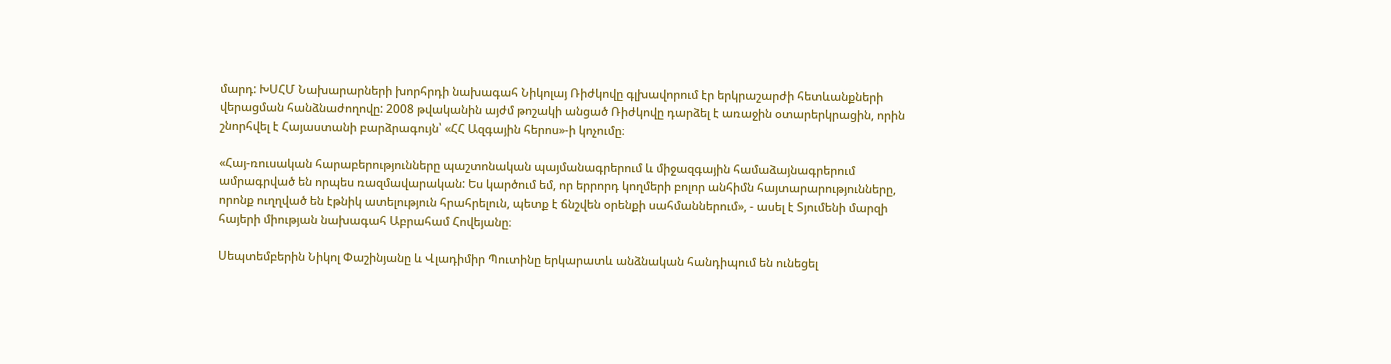մարդ: ԽՍՀՄ Նախարարների խորհրդի նախագահ Նիկոլայ Ռիժկովը գլխավորում էր երկրաշարժի հետևանքների վերացման հանձնաժողովը: 2008 թվականին այժմ թոշակի անցած Ռիժկովը դարձել է առաջին օտարերկրացին, որին շնորհվել է Հայաստանի բարձրագույն՝ «ՀՀ Ազգային հերոս»-ի կոչումը։

«Հայ-ռուսական հարաբերությունները պաշտոնական պայմանագրերում և միջազգային համաձայնագրերում ամրագրված են որպես ռազմավարական: Ես կարծում եմ, որ երրորդ կողմերի բոլոր անհիմն հայտարարությունները, որոնք ուղղված են էթնիկ ատելություն հրահրելուն, պետք է ճնշվեն օրենքի սահմաններում», - ասել է Տյումենի մարզի հայերի միության նախագահ Աբրահամ Հովեյանը։

Սեպտեմբերին Նիկոլ Փաշինյանը և Վլադիմիր Պուտինը երկարատև անձնական հանդիպում են ունեցել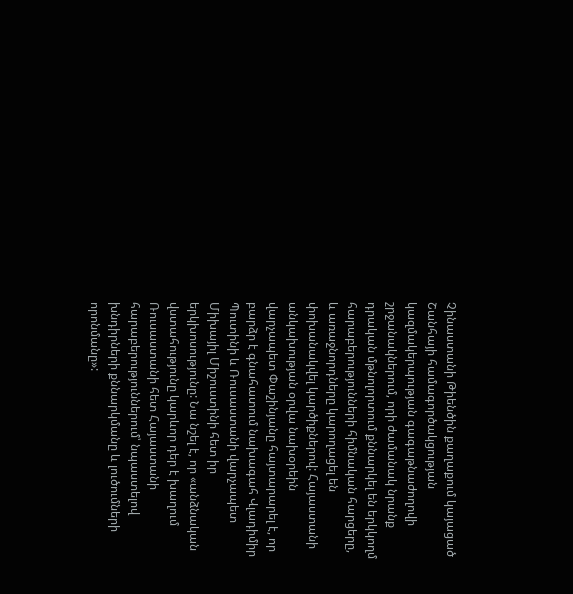Չինաստանի Թիենծին քաղաքում կայացած Շանհայի համագործակցության կազմակերպության գագաթնաժողովի շրջանակներում, որի ժամանակ նրանք դրական մթնոլորտում քննարկել են երկկողմ հարաբերությունների հիմնական հարցերը, և առաջնորդները կարողացել են փոխանակվել կարծիքներով: Հայաստանի անկախության օրվա նախօրեին վարչապետ Փաշինյանը հայտարարել է, որ բարձր է գնահատում նախագահ Վլադիմիր Պուտինի և Ռուսաստանի վարչապետ Միխայիլ Միշուստինի հետ իր երկխոսությունը: Նա նշել է, որ «անձնական վստահությունը կարևոր դեր է խաղում Ռուսաստանի հետ Հայաստանի հարաբերություններում՝ նպաստելով խնդիրների քննարկմանը և լուծումների որոնմանը»: